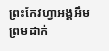ព្រះកែវហ្វាអង្គអឹមព្រមដាក់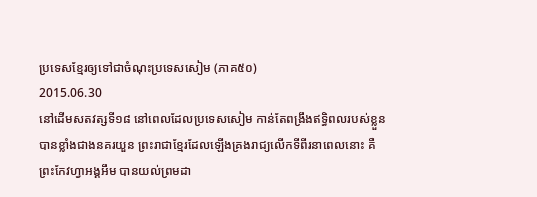ប្រទេសខ្មែរឲ្យទៅជាចំណុះប្រទេសសៀម (ភាគ៥០)
2015.06.30
នៅដើមសតវត្សទី១៨ នៅពេលដែលប្រទេសសៀម កាន់តែពង្រឹងឥទ្ធិពលរបស់ខ្លួនបានខ្លាំងជាងនគរយួន ព្រះរាជាខ្មែរដែលឡើងគ្រងរាជ្យលើកទីពីរនាពេលនោះ គឺព្រះកែវហ្វាអង្គអឹម បានយល់ព្រមដា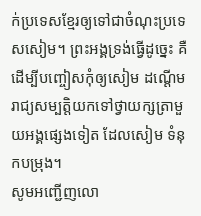ក់ប្រទេសខ្មែរឲ្យទៅជាចំណុះប្រទេសសៀម។ ព្រះអង្គទ្រង់ធ្វើដូច្នេះ គឺដើម្បីបញ្ចៀសកុំឲ្យសៀម ដណ្ដើមរាជ្យសម្បត្តិយកទៅថ្វាយក្សត្រាមួយអង្គផ្សេងទៀត ដែលសៀម ទំនុកបម្រុង។
សូមអញ្ជើញលោ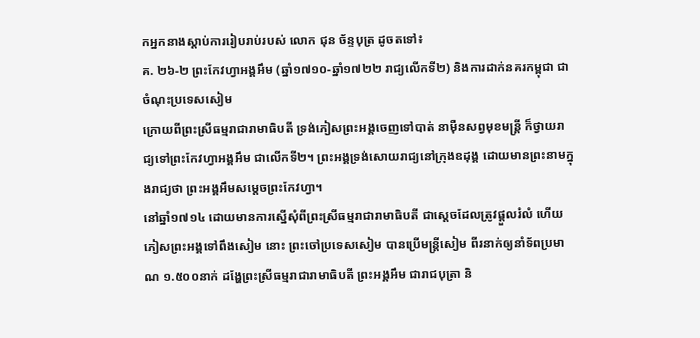កអ្នកនាងស្តាប់ការរៀបរាប់របស់ លោក ជុន ច័ន្ទបុត្រ ដូចតទៅ៖
គ. ២៦-២ ព្រះកែវហ្វាអង្គអឹម (ឆ្នាំ១៧១០-ឆ្នាំ១៧២២ រាជ្យលើកទី២) និងការដាក់នគរកម្ពុជា ជាចំណុះប្រទេសសៀម
ក្រោយពីព្រះស្រីធម្មរាជារាមាធិបតី ទ្រង់ភៀសព្រះអង្គចេញទៅបាត់ នាម៉ឺនសព្វមុខមន្ត្រី ក៏ថ្វាយរាជ្យទៅព្រះកែវហ្វាអង្គអឹម ជាលើកទី២។ ព្រះអង្គទ្រង់សោយរាជ្យនៅក្រុងឧដុង្គ ដោយមានព្រះនាមក្នុងរាជ្យថា ព្រះអង្គអឹមសម្ដេចព្រះកែវហ្វា។
នៅឆ្នាំ១៧១៤ ដោយមានការស្នើសុំពីព្រះស្រីធម្មរាជារាមាធិបតី ជាស្ដេចដែលត្រូវផ្ដួលរំលំ ហើយភៀសព្រះអង្គទៅពឹងសៀម នោះ ព្រះចៅប្រទេសសៀម បានប្រើមន្ត្រីសៀម ពីរនាក់ឲ្យនាំទ័ពប្រមាណ ១.៥០០នាក់ ដង្ហែព្រះស្រីធម្មរាជារាមាធិបតី ព្រះអង្គអឹម ជារាជបុត្រា និ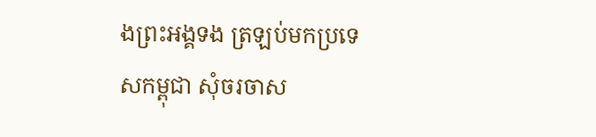ងព្រះអង្គទង ត្រឡប់មកប្រទេសកម្ពុជា សុំចរចាស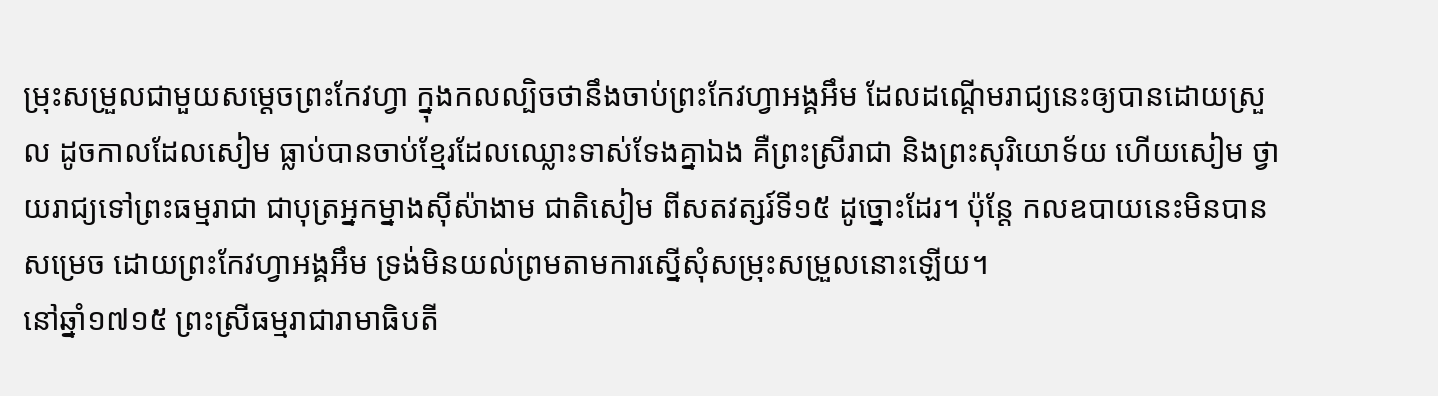ម្រុះសម្រួលជាមួយសម្ដេចព្រះកែវហ្វា ក្នុងកលល្បិចថានឹងចាប់ព្រះកែវហ្វាអង្គអឹម ដែលដណ្ដើមរាជ្យនេះឲ្យបានដោយស្រួល ដូចកាលដែលសៀម ធ្លាប់បានចាប់ខ្មែរដែលឈ្លោះទាស់ទែងគ្នាឯង គឺព្រះស្រីរាជា និងព្រះសុរិយោទ័យ ហើយសៀម ថ្វាយរាជ្យទៅព្រះធម្មរាជា ជាបុត្រអ្នកម្នាងស៊ីស៉ាងាម ជាតិសៀម ពីសតវត្សរ៍ទី១៥ ដូច្នោះដែរ។ ប៉ុន្តែ កលឧបាយនេះមិនបានសម្រេច ដោយព្រះកែវហ្វាអង្គអឹម ទ្រង់មិនយល់ព្រមតាមការស្នើសុំសម្រុះសម្រួលនោះឡើយ។
នៅឆ្នាំ១៧១៥ ព្រះស្រីធម្មរាជារាមាធិបតី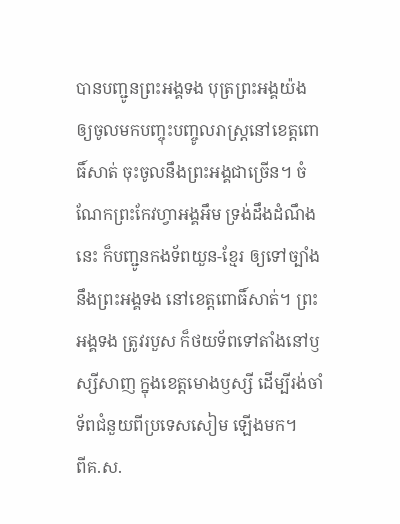បានបញ្ជូនព្រះអង្គទង បុត្រព្រះអង្គយ៉ង ឲ្យចូលមកបញ្ចុះបញ្ចូលរាស្ត្រនៅខេត្តពោធិ៍សាត់ ចុះចូលនឹងព្រះអង្គជាច្រើន។ ចំណែកព្រះកែវហ្វាអង្គអឹម ទ្រង់ដឹងដំណឹងនេះ ក៏បញ្ជូនកងទ័ពយួន-ខ្មែរ ឲ្យទៅច្បាំងនឹងព្រះអង្គទង នៅខេត្តពោធិ៍សាត់។ ព្រះអង្គទង ត្រូវរបួស ក៏ថយទ័ពទៅតាំងនៅឫស្សីសាញ ក្នុងខេត្តមោងឫស្សី ដើម្បីរង់ចាំទ័ពជំនួយពីប្រទេសសៀម ឡើងមក។
ពីគ.ស.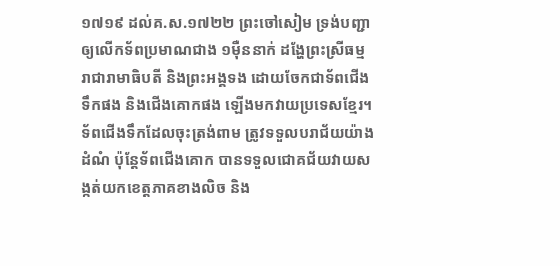១៧១៩ ដល់គ.ស.១៧២២ ព្រះចៅសៀម ទ្រង់បញ្ជាឲ្យលើកទ័ពប្រមាណជាង ១ម៉ឺននាក់ ដង្ហែព្រះស្រីធម្មរាជារាមាធិបតី និងព្រះអង្គទង ដោយចែកជាទ័ពជើងទឹកផង និងជើងគោកផង ឡើងមកវាយប្រទេសខ្មែរ។ ទ័ពជើងទឹកដែលចុះត្រង់ពាម ត្រូវទទួលបរាជ័យយ៉ាងដំណំ ប៉ុន្តែទ័ពជើងគោក បានទទួលជោគជ័យវាយសង្កត់យកខេត្តភាគខាងលិច និង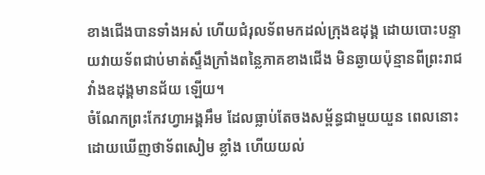ខាងជើងបានទាំងអស់ ហើយជំរុលទ័ពមកដល់ក្រុងឧដុង្គ ដោយបោះបន្ទាយវាយទ័ពជាប់មាត់ស្ទឹងក្រាំងពន្លៃភាគខាងជើង មិនឆ្ងាយប៉ុន្មានពីព្រះរាជវាំងឧដុង្គមានជ័យ ឡើយ។
ចំណែកព្រះកែវហ្វាអង្គអឹម ដែលធ្លាប់តែចងសម្ព័ន្ធជាមួយយួន ពេលនោះ ដោយឃើញថាទ័ពសៀម ខ្លាំង ហើយយល់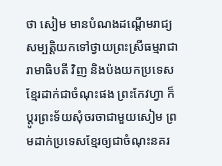ថា សៀម មានបំណងដណ្ដើមរាជ្យសម្បត្តិយកទៅថ្វាយព្រះស្រីធម្មរាជារាមាធិបតី វិញ និងប៉ងយកប្រទេសខ្មែរដាក់ជាចំណុះផង ព្រះកែវហ្វា ក៏ប្ដូរព្រះទ័យសុំចរចាជាមួយសៀម ព្រមដាក់ប្រទេសខ្មែរឲ្យជាចំណុះនគរ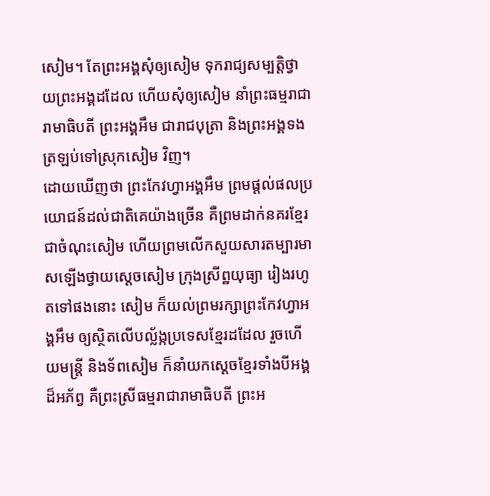សៀម។ តែព្រះអង្គសុំឲ្យសៀម ទុករាជ្យសម្បត្តិថ្វាយព្រះអង្គដដែល ហើយសុំឲ្យសៀម នាំព្រះធម្មរាជារាមាធិបតី ព្រះអង្គអឹម ជារាជបុត្រា និងព្រះអង្គទង ត្រឡប់ទៅស្រុកសៀម វិញ។
ដោយឃើញថា ព្រះកែវហ្វាអង្គអឹម ព្រមផ្តល់ផលប្រយោជន៍ដល់ជាតិគេយ៉ាងច្រើន គឺព្រមដាក់នគរខ្មែរជាចំណុះសៀម ហើយព្រមលើកសួយសារតម្បារមាសឡើងថ្វាយស្ដេចសៀម ក្រុងស្រីព្ឋយុធ្យា រៀងរហូតទៅផងនោះ សៀម ក៏យល់ព្រមរក្សាព្រះកែវហ្វាអង្គអឹម ឲ្យស្ថិតលើបល្ល័ង្កប្រទេសខ្មែរដដែល រួចហើយមន្ត្រី និងទ័ពសៀម ក៏នាំយកស្ដេចខ្មែរទាំងបីអង្គដ៏អភ័ព្វ គឺព្រះស្រីធម្មរាជារាមាធិបតី ព្រះអ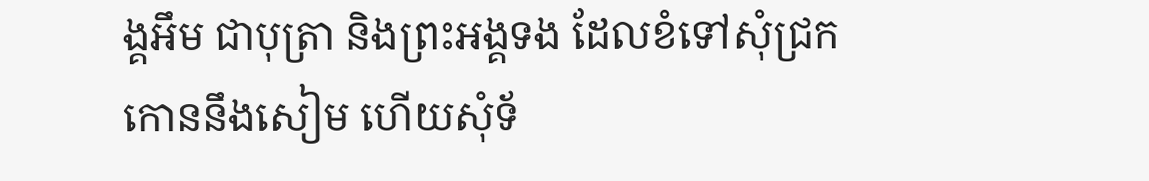ង្គអឹម ជាបុត្រា និងព្រះអង្គទង ដែលខំទៅសុំជ្រកកោននឹងសៀម ហើយសុំទ័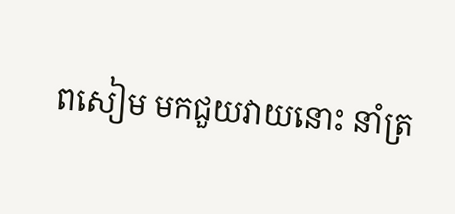ពសៀម មកជួយវាយនោះ នាំត្រ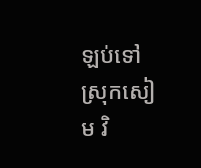ឡប់ទៅស្រុកសៀម វិ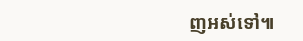ញអស់ទៅ៕